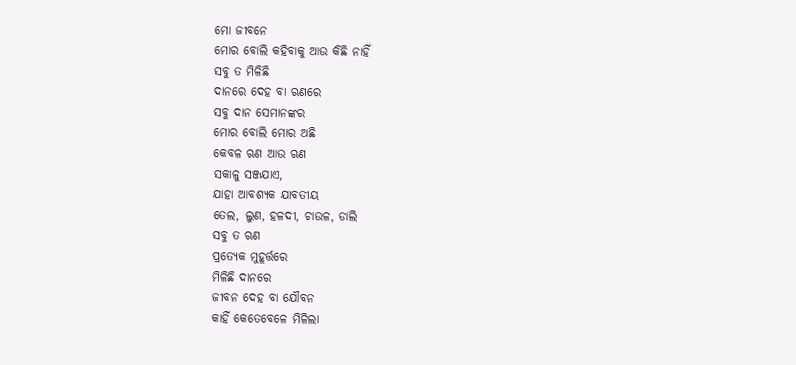ମୋ ଜୀବନେ
ମୋର ବୋଲି କହିବାକୁ ଆଉ କିଛି ନାହିଁ
ସବୁ ତ ମିଳିଛି
ଦାନରେ ଦେହ ବା ଋଣରେ
ସବୁ ଦାନ ସେମାନଙ୍କର
ମୋର ବୋଲି ମୋର ଅଛି
କେବଳ ଋଣ ଆଉ ଋଣ
ସକାଳୁ ସଞ୍ଜଯାଏ,
ଯାହା ଆବଶ୍ୟକ ଯାବତୀୟ
ତେଲ, ଲୁଣ, ହଳଦୀ, ଚାଉଳ, ଡାଲି
ସବୁ ତ ଋଣ
ପ୍ରତ୍ୟେକ ମୁହୂର୍ତ୍ତରେ
ମିଳିଛି ଦାନରେ
ଜୀବନ ଦେହ ବା ଯୌବନ
କାହିଁ କେତେବେଳେ ମିଳିଲା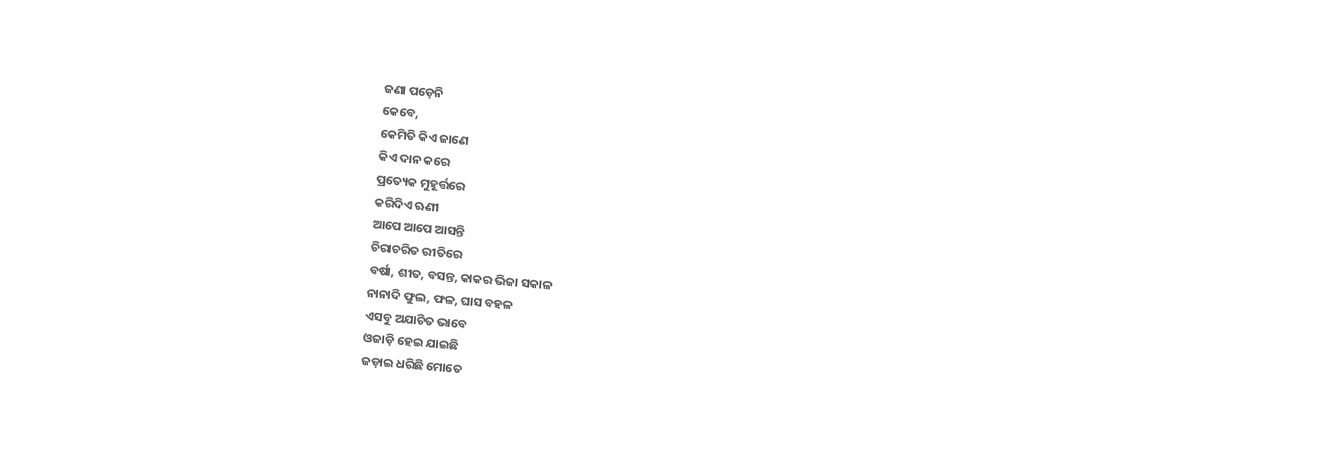ଜଣା ପଡ଼େନି
କେବେ,
କେମିତି କିଏ ଜାଣେ
କିଏ ଦାନ କରେ
ପ୍ରତ୍ୟେକ ମୁହୂର୍ତ୍ତରେ
କରିଦିଏ ଋଣୀ
ଆପେ ଆପେ ଆସନ୍ତି
ଚିରାଚରିତ ରୀତିରେ
ବର୍ଷା, ଶୀତ, ବସନ୍ତ, କାକର ଭିଜା ସକାଳ
ନାନାଦି ଫୁଲ, ଫଳ, ଘାସ ବହଳ
ଏସବୁ ଅଯାଚିତ ଭାବେ
ଓଜାଡ଼ି ହେଇ ଯାଇଛି
ଜଡ଼ାଇ ଧରିଛି ମୋତେ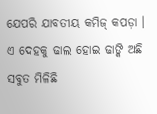ଯେପରି ଯାବତୀୟ କମିଜ୍ କପଡ଼ା ।
ଏ ଦେହକୁ ଢାଲ ହୋଇ ଢାଙ୍କି ଅଛି
ସବୁତ ମିଳିଛି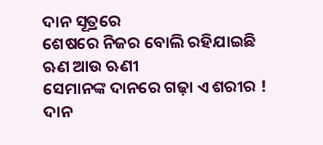ଦାନ ସୂତ୍ରରେ
ଶେଷରେ ନିଜର ବୋଲି ରହିଯାଇଛି
ଋଣ ଆଉ ଋଣୀ
ସେମାନଙ୍କ ଦାନରେ ଗଢ଼ା ଏ ଶରୀର !
ଦାନ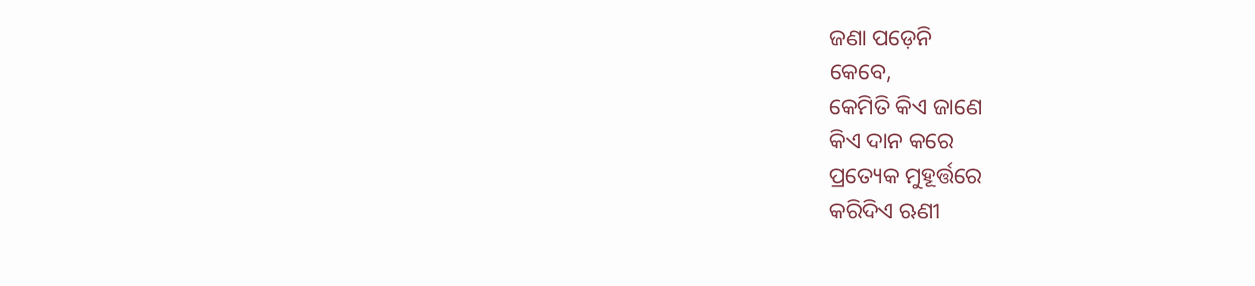ଜଣା ପଡ଼େନି
କେବେ,
କେମିତି କିଏ ଜାଣେ
କିଏ ଦାନ କରେ
ପ୍ରତ୍ୟେକ ମୁହୂର୍ତ୍ତରେ
କରିଦିଏ ଋଣୀ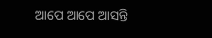ଆପେ ଆପେ ଆସନ୍ତି